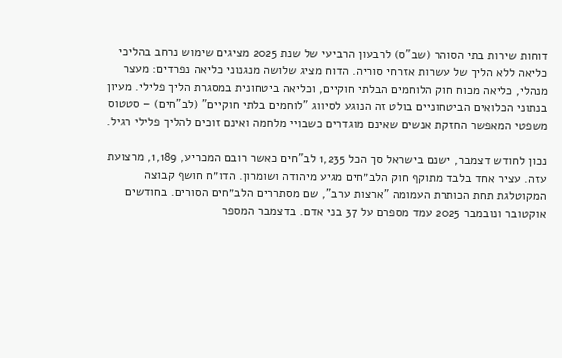דוחות שירות בתי הסוהר (שב"ס) לרבעון הרביעי של שנת 2025 מציגים שימוש נרחב בהליכי כליאה ללא הליך של עשרות אזרחי סוריה. הדוח מציג שלושה מנגנוני כליאה נפרדים: מעצר מנהלי, כליאה מכוח חוק הלוחמים הבלתי חוקיים, וכליאה ביטחונית במסגרת הליך פלילי. מעיון בנתוני הכלואים הביטחוניים בולט זה הנוגע לסיווג "לוחמים בלתי חוקיים" (לב"חים) – סטטוס משפטי המאפשר החזקת אנשים שאינם מוגדרים כשבויי מלחמה ואינם זוכים להליך פלילי רגיל.

נכון לחודש דצמבר, ישנם בישראל סך הכל 1,235 לב"חים כאשר רובם המכריע, 1,189, מרצועת עזה. עציר אחד בלבד מתוקף חוק הלב״חים מגיע מיהודה ושומרון. הדו״ח חושף קבוצה המקוטלגת תחת הכותרת העמומה "ארצות ערב", שם מסתררים הלב״חים הסורים. בחודשים אוקטובר ונובמבר 2025 עמד מספרם על 37 בני אדם. בדצמבר המספר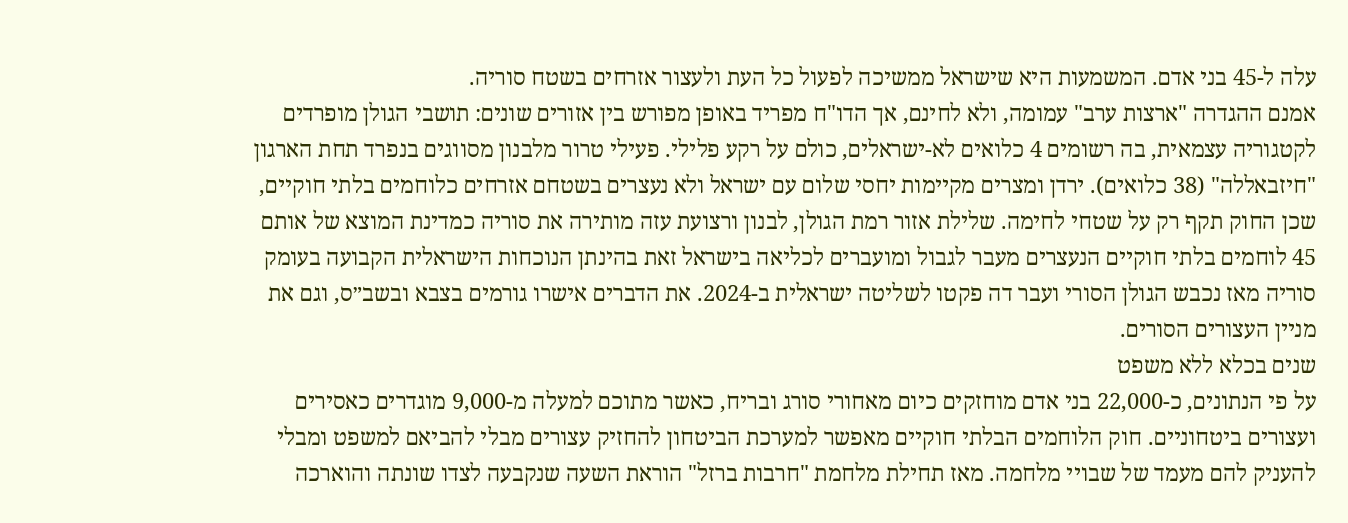עלה ל-45 בני אדם. המשמעות היא שישראל ממשיכה לפעול כל העת ולעצור אזרחים בשטח סוריה.
אמנם ההגדרה "ארצות ערב" עמומה, ולא לחינם, אך הדו"ח מפריד באופן מפורש בין אזורים שונים: תושבי הגולן מופרדים לקטגוריה עצמאית, בה רשומים 4 כלואים לא-ישראלים, כולם על רקע פלילי. פעילי טרור מלבנון מסווגים בנפרד תחת הארגון "חיזבאללה" (38 כלואים). ירדן ומצרים מקיימות יחסי שלום עם ישראל ולא נעצרים בשטחם אזרחים כלוחמים בלתי חוקיים, שכן החוק תקף רק על שטחי לחימה. שלילת אזור רמת הגולן, לבנון ורצועת עזה מותירה את סוריה כמדינת המוצא של אותם 45 לוחמים בלתי חוקיים הנעצרים מעבר לגבול ומועברים לכליאה בישראל זאת בהינתן הנוכחות הישראלית הקבועה בעומק סוריה מאז נכבש הגולן הסורי ועבר דה פקטו לשליטה ישראלית ב-2024. את הדברים אישרו גורמים בצבא ובשב״ס, וגם את מניין העצורים הסורים.
שנים בכלא ללא משפט
על פי הנתונים, כ-22,000 בני אדם מוחזקים כיום מאחורי סורג ובריח, כאשר מתוכם למעלה מ-9,000 מוגדרים כאסירים ועצורים ביטחוניים. חוק הלוחמים הבלתי חוקיים מאפשר למערכת הביטחון להחזיק עצורים מבלי להביאם למשפט ומבלי להעניק להם מעמד של שבויי מלחמה. מאז תחילת מלחמת "חרבות ברזל" הוראת השעה שנקבעה לצדו שונתה והוארכה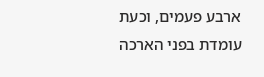ארבע פעמים, וכעת עומדת בפני הארכה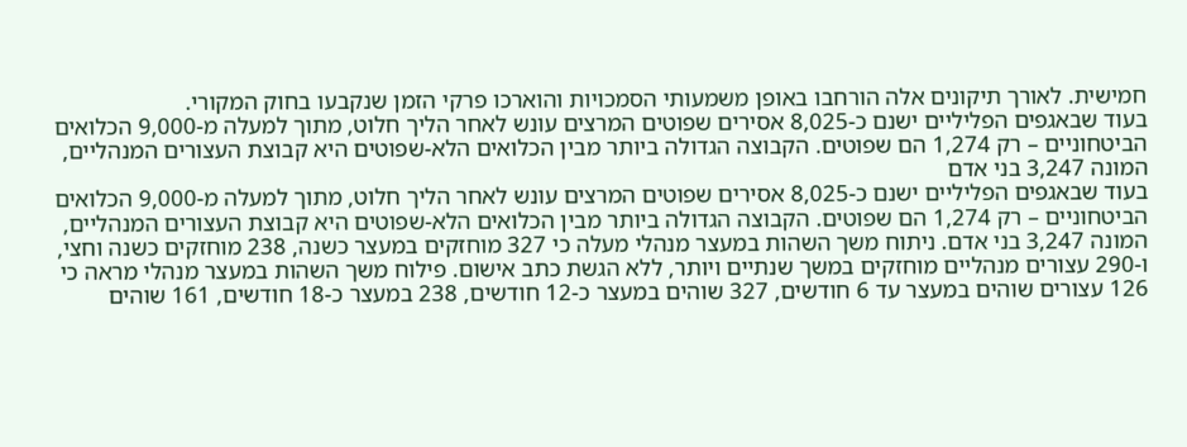חמישית. לאורך תיקונים אלה הורחבו באופן משמעותי הסמכויות והוארכו פרקי הזמן שנקבעו בחוק המקורי.
בעוד שבאגפים הפליליים ישנם כ-8,025 אסירים שפוטים המרצים עונש לאחר הליך חלוט, מתוך למעלה מ-9,000 הכלואים הביטחוניים – רק 1,274 הם שפוטים. הקבוצה הגדולה ביותר מבין הכלואים הלא-שפוטים היא קבוצת העצורים המנהליים, המונה 3,247 בני אדם
בעוד שבאגפים הפליליים ישנם כ-8,025 אסירים שפוטים המרצים עונש לאחר הליך חלוט, מתוך למעלה מ-9,000 הכלואים הביטחוניים – רק 1,274 הם שפוטים. הקבוצה הגדולה ביותר מבין הכלואים הלא-שפוטים היא קבוצת העצורים המנהליים, המונה 3,247 בני אדם. ניתוח משך השהות במעצר מנהלי מעלה כי 327 מוחזקים במעצר כשנה, 238 מוחזקים כשנה וחצי, ו-290 עצורים מנהליים מוחזקים במשך שנתיים ויותר, ללא הגשת כתב אישום. פילוח משך השהות במעצר מנהלי מראה כי 126 עצורים שוהים במעצר עד 6 חודשים, 327 שוהים במעצר כ-12 חודשים, 238 במעצר כ-18 חודשים, 161 שוהים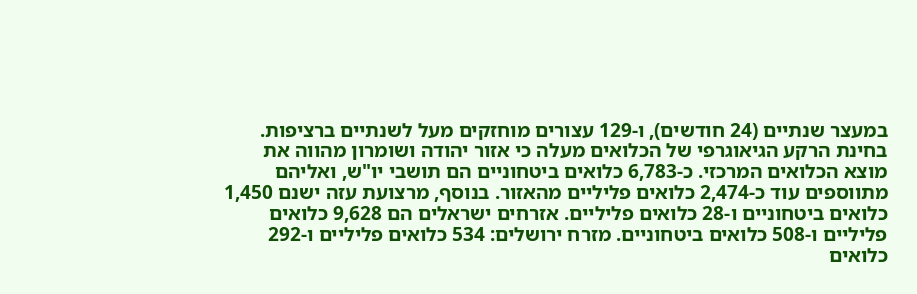במעצר שנתיים (24 חודשים), ו-129 עצורים מוחזקים מעל לשנתיים ברציפות.
בחינת הרקע הגיאוגרפי של הכלואים מעלה כי אזור יהודה ושומרון מהווה את מוצא הכלואים המרכזי. כ-6,783 כלואים ביטחוניים הם תושבי יו"ש, ואליהם מתווספים עוד כ-2,474 כלואים פליליים מהאזור. בנוסף, מרצועת עזה ישנם 1,450 כלואים ביטחוניים ו-28 כלואים פליליים. אזרחים ישראלים הם 9,628 כלואים פליליים ו-508 כלואים ביטחוניים. מזרח ירושלים: 534 כלואים פליליים ו-292 כלואים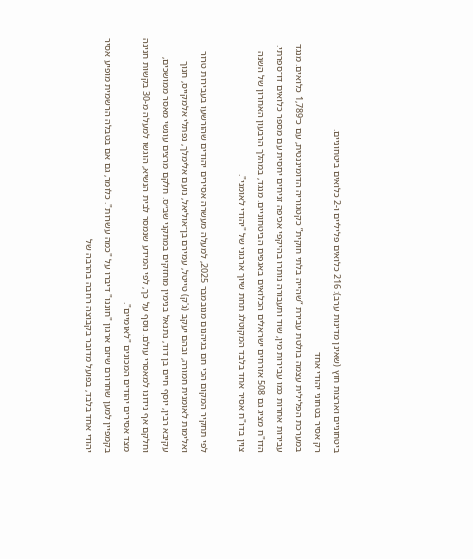ביטחוניים וארצות חוץ (שאינן מדינות ערב): 216 כלואים פליליים ו-2 כלואים ביטחוניים.
רק אסיר בטחוני יהודי אחד
במערכת הפלילית עצמה בולטת עבירת “שהייה בלתי חוקית” כקטגוריה הדומיננטית, עם כ־1,789 כלואים. מנגד עבירות אחרות כמו עבירות מין, שוד ותעבורה נותרו בהיקפי אכיפה זניחים יחסית עם מספר כלואים דו־ספרתי. הדו"ח מציג גם 508 אזרחים ישראלים הכלואים באגפים הביטחוניים. מנגד, במהלך הרבעון האחרון של השנה צוין בדו"ח אסיר אחד בלבד המקוטלג תחת שיוך ארגוני של "יהודי לאומני".

לפי תחקיר המקום הכי חם בגיהנום מנובמבר 2025, למעלה מעשרה אסירים יהודים שהורשעו בעבירות טרור ואלימות לאומנית חמורה, ובהם יעקב (ג'ק) טייטל, עמירם בן־אוליאל, נועם אלימלך, נפתלי אלמקייס, חנוך עקיבא רבין, יוסף חיים בן דוד, נתנאל בנימין מוחזקים במתקני שב״ס. חלקם מרצים עונשי מאסר ממושכים, וחלקם אף נידונו למאסרי עולם. נוסף על כך, לפי המידע שנמסר לבית הנשיא, הוגשו למעלה מ-30 בקשות חנינה מצד אסירים יהודים המכונים "לאומיים".
בקמפיין למען שחרורם שיזם ארגון "חוננו" דיברו על "כמה עשרות". כלומר, גם אם בטבלה הרשמית מופיע אסיר יהודי אחד בלבד, בפועל מדובר בקבוצה רחבה בהרבה של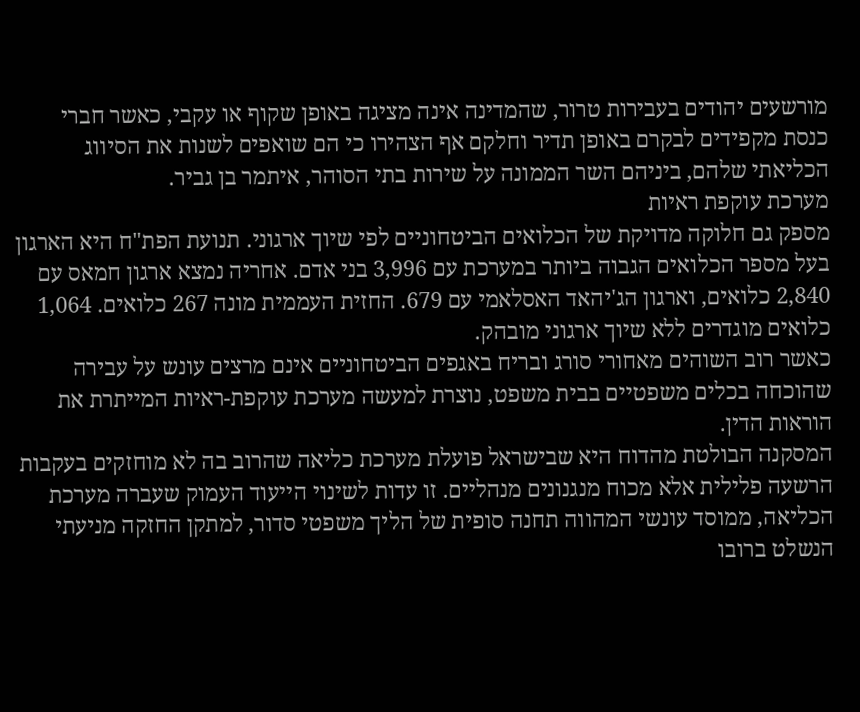מורשעים יהודים בעבירות טרור, שהמדינה אינה מציגה באופן שקוף או עקבי, כאשר חברי כנסת מקפידים לבקרם באופן תדיר וחלקם אף הצהירו כי הם שואפים לשנות את הסיווג הכליאתי שלהם, ביניהם השר הממונה על שירות בתי הסוהר, איתמר בן גביר.
מערכת עוקפת ראיות
מספק גם חלוקה מדויקת של הכלואים הביטחוניים לפי שיוך ארגוני. תנועת הפת"ח היא הארגון בעל מספר הכלואים הגבוה ביותר במערכת עם 3,996 בני אדם. אחריה נמצא ארגון חמאס עם 2,840 כלואים, וארגון הג'יהאד האסלאמי עם 679. החזית העממית מונה 267 כלואים. 1,064 כלואים מוגדרים ללא שיוך ארגוני מובהק.
כאשר רוב השוהים מאחורי סורג ובריח באגפים הביטחוניים אינם מרצים עונש על עבירה שהוכחה בכלים משפטיים בבית משפט, נוצרת למעשה מערכת עוקפת-ראיות המייתרת את הוראות הדין.
המסקנה הבולטת מהדוח היא שבישראל פועלת מערכת כליאה שהרוב בה לא מוחזקים בעקבות הרשעה פלילית אלא מכוח מנגנונים מנהליים. זו עדות לשינוי הייעוד העמוק שעברה מערכת הכליאה, ממוסד עונשי המהווה תחנה סופית של הליך משפטי סדור, למתקן החזקה מניעתי הנשלט ברובו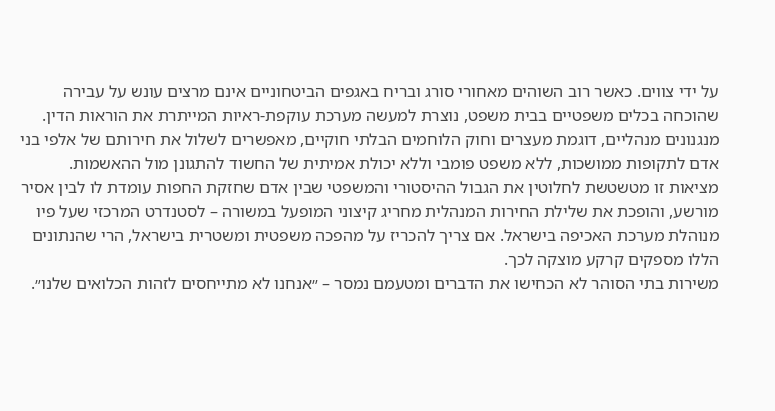על ידי צווים. כאשר רוב השוהים מאחורי סורג ובריח באגפים הביטחוניים אינם מרצים עונש על עבירה שהוכחה בכלים משפטיים בבית משפט, נוצרת למעשה מערכת עוקפת-ראיות המייתרת את הוראות הדין.
מנגנונים מנהליים, דוגמת מעצרים וחוק הלוחמים הבלתי חוקיים, מאפשרים לשלול את חירותם של אלפי בני אדם לתקופות ממושכות, ללא משפט פומבי וללא יכולת אמיתית של החשוד להתגונן מול ההאשמות. מציאות זו מטשטשת לחלוטין את הגבול ההיסטורי והמשפטי שבין אדם שחזקת החפות עומדת לו לבין אסיר מורשע, והופכת את שלילת החירות המנהלית מחריג קיצוני המופעל במשורה – לסטנדרט המרכזי שעל פיו מנוהלת מערכת האכיפה בישראל. אם צריך להכריז על מהפכה משפטית ומשטרית בישראל, הרי שהנתונים הללו מספקים קרקע מוצקה לכך.
משירות בתי הסוהר לא הכחישו את הדברים ומטעמם נמסר – ״אנחנו לא מתייחסים לזהות הכלואים שלנו״.